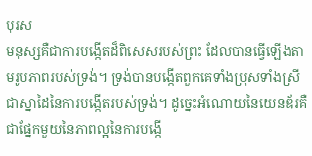បុរស
មនុស្សគឺជាការបង្កើតដ៏ពិសេសរបស់ព្រះ ដែលបានធ្វើឡើងតាមរូបភាពរបស់ទ្រង់។ ទ្រង់បានបង្កើតពួកគេទាំងប្រុសទាំងស្រី ជាស្នាដៃនៃការបង្កើតរបស់ទ្រង់។ ដូច្នេះអំណោយនៃយេនឌ័រគឺជាផ្នែកមួយនៃភាពល្អនៃការបង្កើ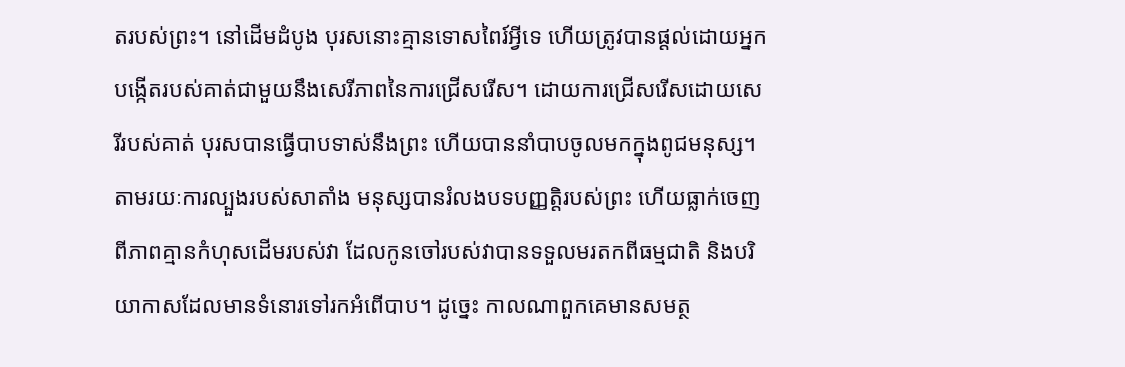តរបស់ព្រះ។ នៅដើមដំបូង បុរសនោះគ្មានទោសពៃរ៍អ្វីទេ ហើយត្រូវបានផ្ដល់ដោយអ្នកបង្កើតរបស់គាត់ជាមួយនឹងសេរីភាពនៃការជ្រើសរើស។ ដោយការជ្រើសរើសដោយសេរីរបស់គាត់ បុរសបានធ្វើបាបទាស់នឹងព្រះ ហើយបាននាំបាបចូលមកក្នុងពូជមនុស្ស។ តាមរយៈការល្បួងរបស់សាតាំង មនុស្សបានរំលងបទបញ្ញត្តិរបស់ព្រះ ហើយធ្លាក់ចេញពីភាពគ្មានកំហុសដើមរបស់វា ដែលកូនចៅរបស់វាបានទទួលមរតកពីធម្មជាតិ និងបរិយាកាសដែលមានទំនោរទៅរកអំពើបាប។ ដូច្នេះ កាលណាពួកគេមានសមត្ថ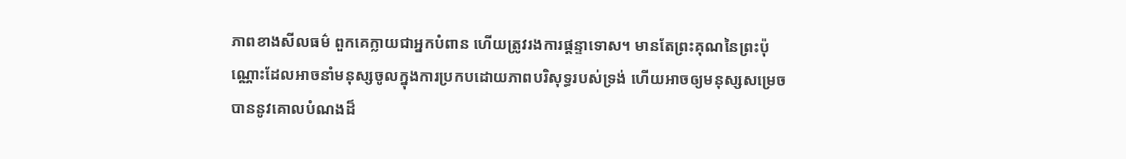ភាពខាងសីលធម៌ ពួកគេក្លាយជាអ្នកបំពាន ហើយត្រូវរងការផ្ដន្ទាទោស។ មានតែព្រះគុណនៃព្រះប៉ុណ្ណោះដែលអាចនាំមនុស្សចូលក្នុងការប្រកបដោយភាពបរិសុទ្ធរបស់ទ្រង់ ហើយអាចឲ្យមនុស្សសម្រេចបាននូវគោលបំណងដ៏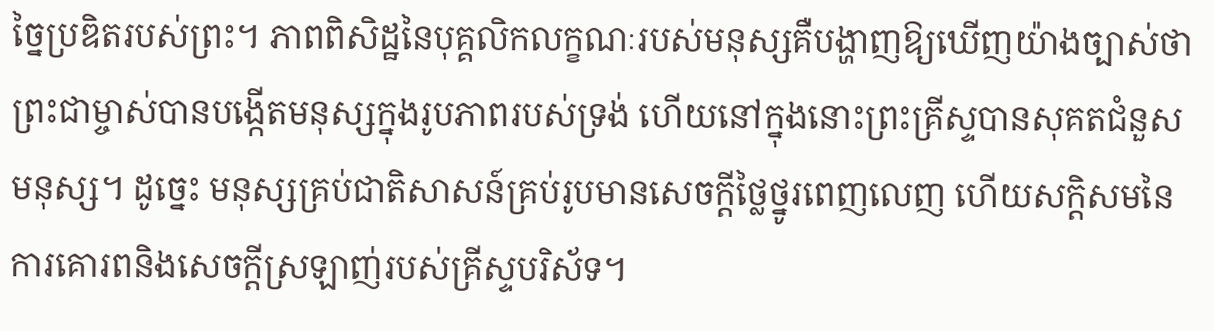ច្នៃប្រឌិតរបស់ព្រះ។ ភាពពិសិដ្ឋនៃបុគ្គលិកលក្ខណៈរបស់មនុស្សគឺបង្ហាញឱ្យឃើញយ៉ាងច្បាស់ថាព្រះជាម្ចាស់បានបង្កើតមនុស្សក្នុងរូបភាពរបស់ទ្រង់ ហើយនៅក្នុងនោះព្រះគ្រីស្ទបានសុគតជំនួសមនុស្ស។ ដូច្នេះ មនុស្សគ្រប់ជាតិសាសន៍គ្រប់រូបមានសេចក្តីថ្លៃថ្នូរពេញលេញ ហើយសក្ដិសមនៃការគោរពនិងសេចក្ដីស្រឡាញ់របស់គ្រីស្ទបរិស័ទ។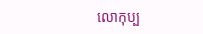លោកុប្ប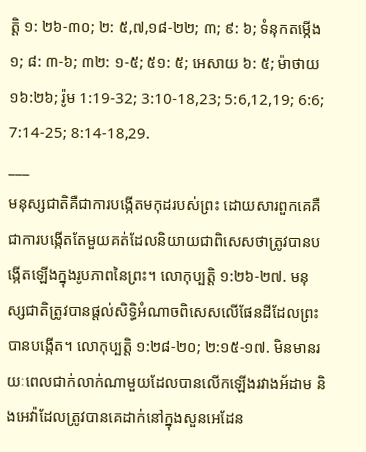ត្ដិ ១: ២៦-៣០; ២: ៥,៧,១៨-២២; ៣; ៩: ៦; ទំនុកតម្កើង ១; ៨: ៣-៦; ៣២: ១-៥; ៥១: ៥; អេសាយ ៦: ៥; ម៉ាថាយ ១៦:២៦; រ៉ូម 1:19-32; 3:10-18,23; 5:6,12,19; 6:6; 7:14-25; 8:14-18,29.
___
មនុស្សជាតិគឺជាការបង្កើតមកុដរបស់ព្រះ ដោយសារពួកគេគឺជាការបង្កើតតែមួយគត់ដែលនិយាយជាពិសេសថាត្រូវបានបង្កើតឡើងក្នុងរូបភាពនៃព្រះ។ លោកុប្បត្តិ ១:២៦-២៧. មនុស្សជាតិត្រូវបានផ្តល់សិទ្ធិអំណាចពិសេសលើផែនដីដែលព្រះបានបង្កើត។ លោកុប្បត្តិ ១:២៨-២០; ២:១៥-១៧. មិនមានរយៈពេលជាក់លាក់ណាមួយដែលបានលើកឡើងរវាងអ័ដាម និងអេវ៉ាដែលត្រូវបានគេដាក់នៅក្នុងសួនអេដែន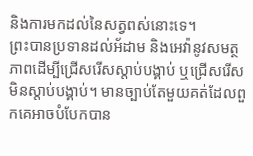និងការមកដល់នៃសត្វពស់នោះទេ។
ព្រះបានប្រទានដល់អ័ដាម និងអេវ៉ានូវសមត្ថភាពដើម្បីជ្រើសរើសស្តាប់បង្គាប់ ឬជ្រើសរើសមិនស្តាប់បង្គាប់។ មានច្បាប់តែមួយគត់ដែលពួកគេអាចបំបែកបាន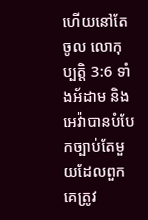ហើយនៅតែចូល លោកុប្បត្តិ 3:6 ទាំងអ័ដាម និងអេវ៉ាបានបំបែកច្បាប់តែមួយដែលពួកគេត្រូវ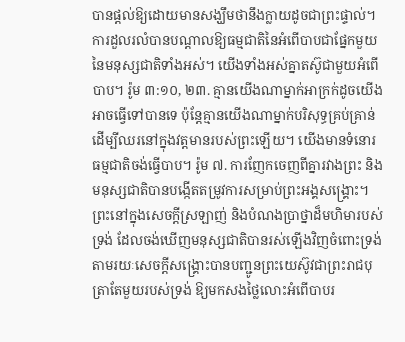បានផ្តល់ឱ្យដោយមានសង្ឃឹមថានឹងក្លាយដូចជាព្រះផ្ទាល់។
ការដួលរលំបានបណ្តាលឱ្យធម្មជាតិនៃអំពើបាបជាផ្នែកមួយនៃមនុស្សជាតិទាំងអស់។ យើងទាំងអស់គ្នាតស៊ូជាមួយអំពើបាប។ រ៉ូម ៣:១០, ២៣. គ្មានយើងណាម្នាក់អាក្រក់ដូចយើងអាចធ្វើទៅបានទេ ប៉ុន្តែគ្មានយើងណាម្នាក់បរិសុទ្ធគ្រប់គ្រាន់ដើម្បីឈរនៅក្នុងវត្តមានរបស់ព្រះឡើយ។ យើងមានទំនោរធម្មជាតិចង់ធ្វើបាប។ រ៉ូម ៧. ការញែកចេញពីគ្នារវាងព្រះ និងមនុស្សជាតិបានបង្កើតតម្រូវការសម្រាប់ព្រះអង្គសង្គ្រោះ។
ព្រះនៅក្នុងសេចក្តីស្រឡាញ់ និងបំណងប្រាថ្នាដ៏មហិមារបស់ទ្រង់ ដែលចង់ឃើញមនុស្សជាតិបានរស់ឡើងវិញចំពោះទ្រង់ តាមរយៈសេចក្តីសង្គ្រោះបានបញ្ជូនព្រះយេស៊ូវជាព្រះរាជបុត្រាតែមួយរបស់ទ្រង់ ឱ្យមកសងថ្លៃលោះអំពើបាបរ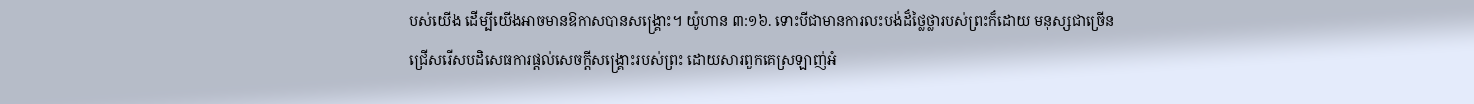បស់យើង ដើម្បីយើងអាចមានឱកាសបានសង្រ្គោះ។ យ៉ូហាន ៣:១៦. ទោះបីជាមានការលះបង់ដ៏ថ្លៃថ្លារបស់ព្រះក៏ដោយ មនុស្សជាច្រើនជ្រើសរើសបដិសេធការផ្តល់សេចក្តីសង្គ្រោះរបស់ព្រះ ដោយសារពួកគេស្រឡាញ់អំ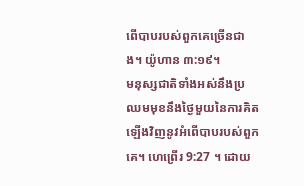ពើបាបរបស់ពួកគេច្រើនជាង។ យ៉ូហាន ៣:១៩។
មនុស្សជាតិទាំងអស់នឹងប្រឈមមុខនឹងថ្ងៃមួយនៃការគិតឡើងវិញនូវអំពើបាបរបស់ពួកគេ។ ហេព្រើរ 9:27 ។ ដោយ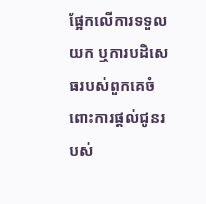ផ្អែកលើការទទួលយក ឬការបដិសេធរបស់ពួកគេចំពោះការផ្តល់ជូនរបស់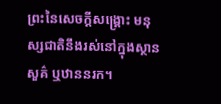ព្រះនៃសេចក្តីសង្គ្រោះ មនុស្សជាតិនឹងរស់នៅក្នុងស្ថានសួគ៌ ឬឋាននរក។